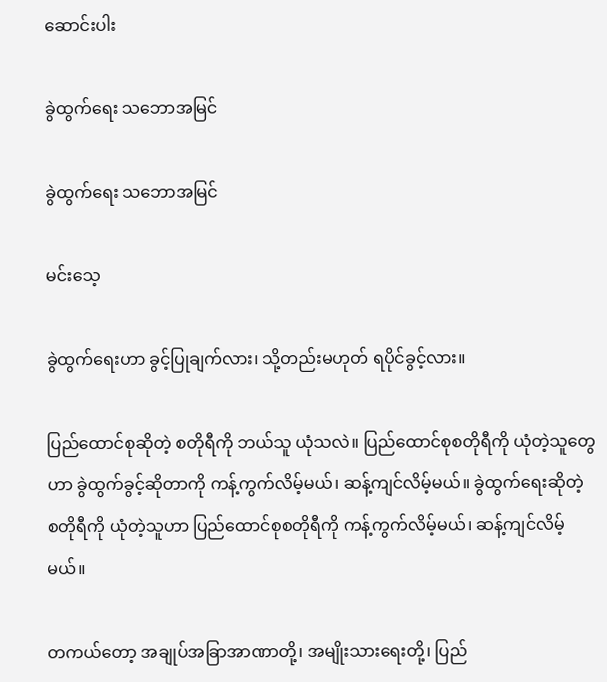ဆောင်းပါး

ခွဲထွက်ရေး သဘောအမြင်

ခွဲထွက်ရေး သဘောအမြင်

မင်းသေ့

ခွဲထွက်ရေးဟာ ခွင့်ပြုချက်လား၊ သို့တည်းမဟုတ် ရပိုင်ခွင့်လား။

ပြည်ထောင်စုဆိုတဲ့ စတိုရီကို ဘယ်သူ ယုံသလဲ။ ပြည်ထောင်စုစတိုရီကို ယုံတဲ့သူတွေဟာ ခွဲထွက်ခွင့်ဆိုတာကို ကန့်ကွက်လိမ့်မယ်၊ ဆန့်ကျင်လိမ့်မယ်။ ခွဲထွက်ရေးဆိုတဲ့ စတိုရီကို ယုံတဲ့သူဟာ ပြည်ထောင်စုစတိုရီကို ကန့်ကွက်လိမ့်မယ်၊ ဆန့်ကျင်လိမ့်မယ်။

တကယ်တော့ အချုပ်အခြာအာဏာတို့၊ အမျိုးသားရေးတို့၊ ပြည်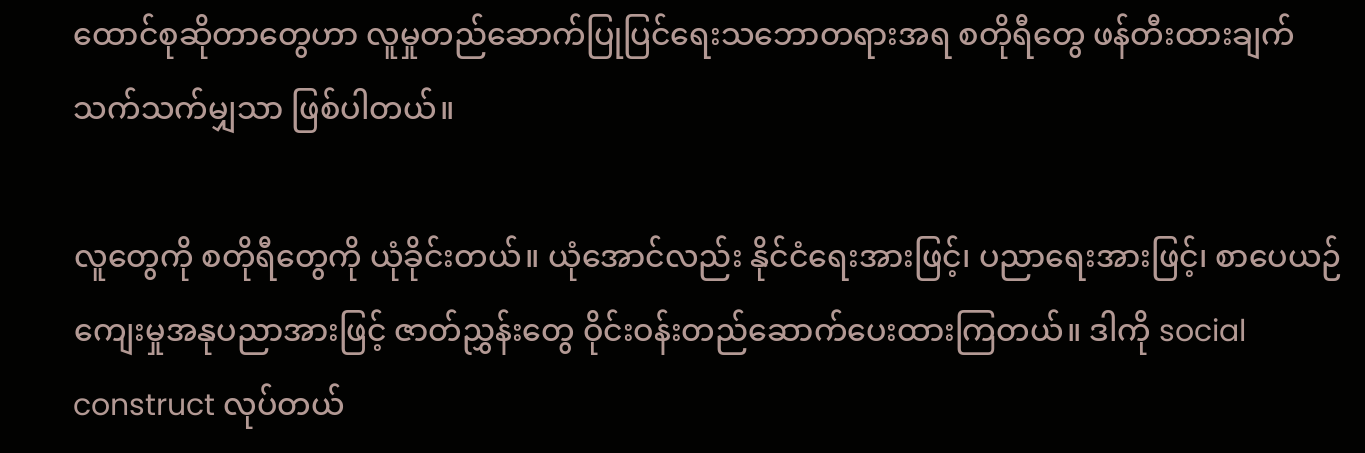ထောင်စုဆိုတာတွေဟာ လူမှုတည်ဆောက်ပြုပြင်ရေးသဘောတရားအရ စတိုရီတွေ ဖန်တီးထားချက်သက်သက်မျှသာ ဖြစ်ပါတယ်။

လူတွေကို စတိုရီတွေကို ယုံခိုင်းတယ်။ ယုံအောင်လည်း နိုင်ငံရေးအားဖြင့်၊ ပညာရေးအားဖြင့်၊ စာပေယဉ်ကျေးမှုအနုပညာအားဖြင့် ဇာတ်ညွှန်းတွေ ဝိုင်းဝန်းတည်ဆောက်ပေးထားကြတယ်။ ဒါကို social construct လုပ်တယ်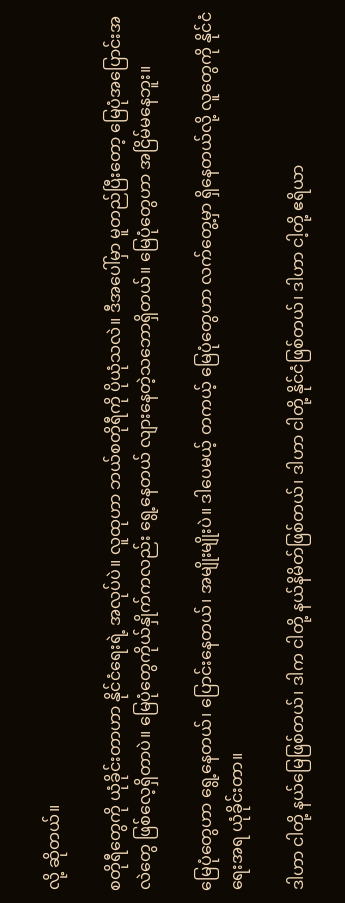လို့ ဆိုတယ်။

စတိုရီတွေကို ယုံခိုင်းတာဟာ နိုင်ငံရေးရဲ့ အလုပ်ပဲ။ လူထုဟာ ဘယ်စတိုရီကို ပိုယုံသလဲ။ ဒီအပေါ်မှာ မူတည်ပြီးတော့ မြေပုံအပြောင်းအလဲတွေ ဖြစ်လေ့ရှိတာပဲ။ မြေပုံတွေကိုယ်နှိုက်ကလည်း ရွေ့နေတယ် လျားနေတဲ့သဘောရှိတယ်။ မြေပုံတွေဟာ အငြိမ်မနေဘူး။

မြေပုံတွေဟာ ရွေ့နေတယ်၊ ပြောင်းနေတယ်၊ အမျိုးမျိုးပဲ။ ဒါပေမယ့် တကယ့် မြေပုံတွေဟာ လက်တွေ့မှာ ရှိနေတယ်လို့ လူတွေကို နိုင်ငံရေးအရ ယုံခိုင်းတာ။

ဒါဟာ ငါတို့ နယ်မြေဖြစ်တယ်၊ ဒါက ငါတို့ နယ်နိမိတ်ဖြစ်တယ်၊ ဒါဟာ ငါတို့ နိုင်ငံဖြစ်တယ်၊ ဒါဟာ ငါ့တို့ ဧရိယာ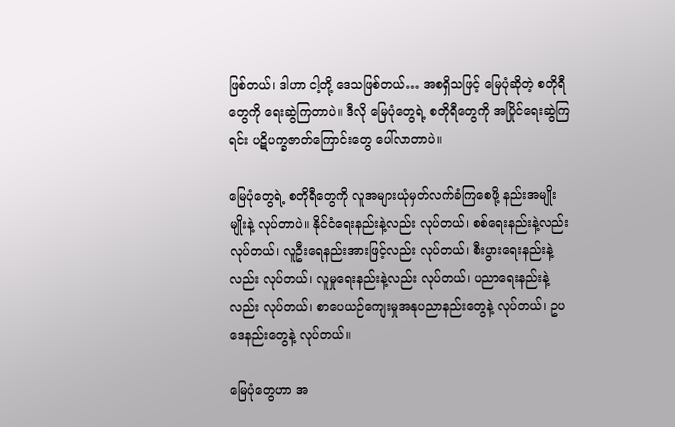ဖြစ်တယ်၊ ဒါဟာ ငါ့တို့ ဒေသဖြစ်တယ်… အစရှိသဖြင့် မြေပုံဆိုတဲ့ စတိုရီတွေကို ရေးဆွဲကြတာပဲ။ ဒီလို မြေပုံတွေရဲ့ စတိုရီတွေကို အပြိုင်ရေးဆွဲကြရင်း ပဋိပက္ခဇာတ်ကြောင်းတွေ ပေါ်လာတာပဲ။

မြေပုံတွေရဲ့ စတိုရီတွေကို လူအများယုံမှတ်လက်ခံကြစေဖို့ နည်းအမျိုးမျိုးနဲ့ လုပ်တာပဲ။ နိုင်ငံရေးနည်းနဲ့လည်း လုပ်တယ်၊ စစ်ရေးနည်းနဲ့လည်း လုပ်တယ်၊ လူဦးရေနည်းအားဖြင့်လည်း လုပ်တယ်၊ စီးပွားရေးနည်းနဲ့လည်း လုပ်တယ်၊ လူမှုရေးနည်းနဲ့လည်း လုပ်တယ်၊ ပညာရေးနည်းနဲ့လည်း လုပ်တယ်၊ စာပေယဉ်ကျေးမှုအနုပညာနည်းတွေနဲ့ လုပ်တယ်၊ ဥပဒေနည်းတွေနဲ့ လုပ်တယ်။

မြေပုံတွေဟာ အ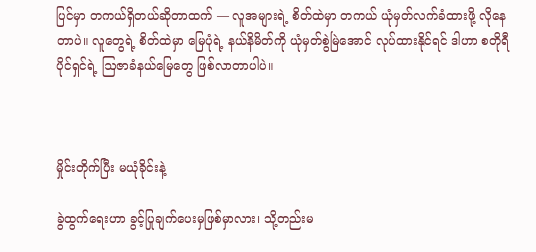ပြင်မှာ တကယ်ရှိတယ်ဆိုတာထက် — လူအများရဲ့ စိတ်ထဲမှာ တကယ် ယုံမှတ်လက်ခံထားဖို့ လိုနေတာပဲ။ လူတွေရဲ့ စိတ်ထဲမှာ မြေပုံရဲ့ နယ်နိမိတ်ကို ယုံမှတ်စွဲမြဲအောင် လုပ်ထားနိုင်ရင် ဒါဟာ စတိုရီပိုင်ရှင်ရဲ့ ဩဇာခံနယ်မြေတွေ ဖြစ်လာတာပါပဲ။



မှိုင်းတိုက်ပြီး မယုံခိုင်းနဲ့

ခွဲထွက်ရေးဟာ ခွင့်ပြုချက်ပေးမှဖြစ်မှာလား၊ သို့တည်းမ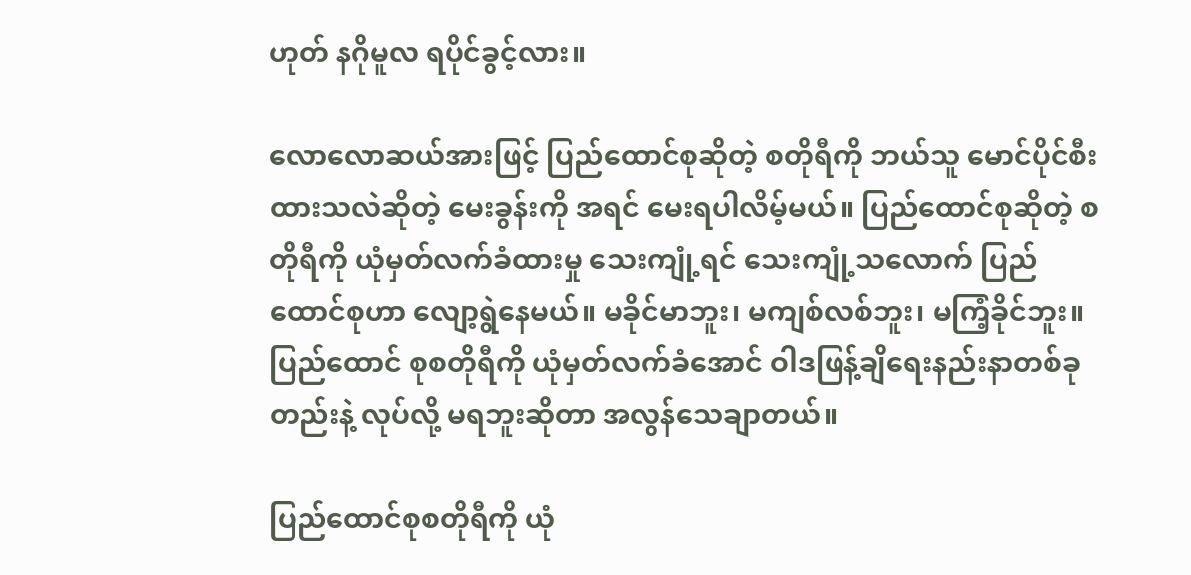ဟုတ် နဂိုမူလ ရပိုင်ခွင့်လား။

လောလောဆယ်အားဖြင့် ပြည်ထောင်စုဆိုတဲ့ စတိုရီကို ဘယ်သူ မောင်ပိုင်စီးထားသလဲဆိုတဲ့ မေးခွန်းကို အရင် မေးရပါလိမ့်မယ်။ ပြည်ထောင်စုဆိုတဲ့ စတိုရီကို ယုံမှတ်လက်ခံထားမှု သေးကျုံ့ရင် သေးကျုံ့သလောက် ပြည်ထောင်စုဟာ လျော့ရွဲနေမယ်။ မခိုင်မာဘူး၊ မကျစ်လစ်ဘူး၊ မကြံ့ခိုင်ဘူး။ ပြည်ထောင် စုစတိုရီကို ယုံမှတ်လက်ခံအောင် ဝါဒဖြန့်ချိရေးနည်းနာတစ်ခုတည်းနဲ့ လုပ်လို့ မရဘူးဆိုတာ အလွန်သေချာတယ်။

ပြည်ထောင်စုစတိုရီကို ယုံ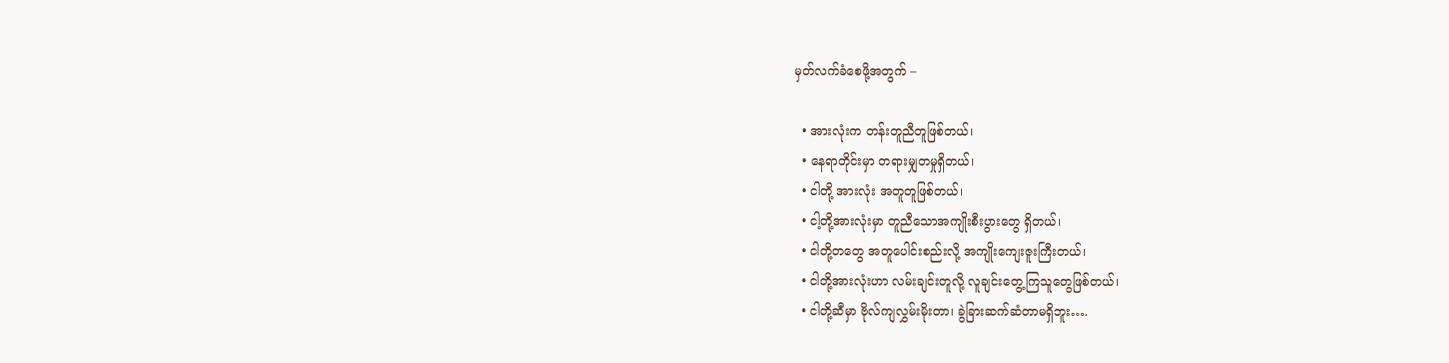မှတ်လက်ခံစေဖို့အတွက် –

  • အားလုံးက တန်းတူညီတူဖြစ်တယ်၊
  • နေရာတိုင်းမှာ တရားမျှတမှုရှိတယ်၊
  • ငါတို့ အားလုံး အတူတူဖြစ်တယ်၊
  • ငါ့တို့အားလုံးမှာ တူညီသောအကျိုးစီးပွားတွေ ရှိတယ်၊
  • ငါတို့တတွေ အတူပေါင်းစည်းလို့ အကျိုးကျေးဇူးကြီးတယ်၊
  • ငါတို့အားလုံးဟာ လမ်းချင်းတူလို့ လူချင်းတွေ့ကြသူတွေဖြစ်တယ်၊
  • ငါတို့ဆီမှာ ဗိုလ်ကျလွှမ်းမိုးတာ၊ ခွဲခြားဆက်ဆံတာမရှိဘူး….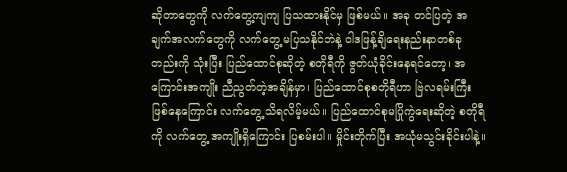ဆိုတာတွေကို လက်တွေ့ကျကျ ပြသထားနိုင်မှ ဖြစ်မယ်။ အခု တင်ပြတဲ့ အချက်အလက်တွေကို လက်တွေ့ မပြသနိုင်ဘဲနဲ့ ဝါဒဖြန့်ချိရေးနည်းနာတစ်ခုတည်းကို သုံးပြီး ပြည်ထောင်စုဆိုတဲ့ စတိုရီကို ဇွတ်ယုံခိုင်းနေရင်တော့၊ အကြောင်းအကျိုး ညီညွတ်တဲ့အချိန်မှာ၊ ပြည်ထောင်စုစတိုရီဟာ ဗြဲလရမ်းကြီးဖြစ်နေကြောင်း လက်တွေ့ သိရလိမ့်မယ်။ ပြည်ထောင်စုမပြိုကွဲရေးဆိုတဲ့ စတိုရီကို လက်တွေ့ အကျိုးရှိကြောင်း ပြစမ်းပါ။ မှိုင်းတိုက်ပြီး အယုံမသွင်းခိုင်းပါနဲ့။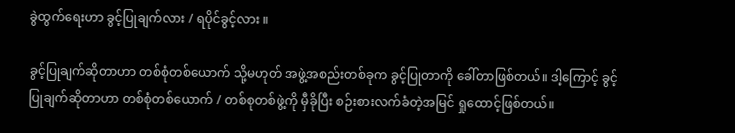ခွဲထွက်ရေးဟာ ခွင့်ပြုချက်လား / ရပိုင်ခွင့်လား ။

ခွင့်ပြုချက်ဆိုတာဟာ တစ်စုံတစ်ယောက် သို့မဟုတ် အဖွဲ့အစည်းတစ်ခုက ခွင့်ပြုတာကို ခေါ်တာဖြစ်တယ်။ ဒါ့ကြောင့် ခွင့်ပြုချက်ဆိုတာဟာ တစ်စုံတစ်ယောက် / တစ်စုတစ်ဖွဲ့ကို မှီခိုပြီး စဉ်းစားလက်ခံတဲ့အမြင် ရှုထောင့်ဖြစ်တယ်။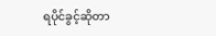ရပိုင်ခွင့်ဆိုတာ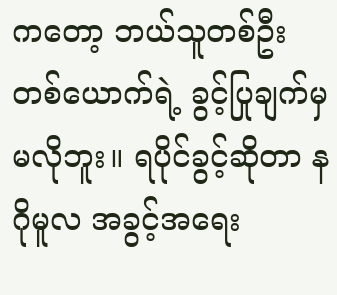ကတော့ ဘယ်သူတစ်ဦးတစ်ယောက်ရဲ့ ခွင့်ပြုချက်မှ မလိုဘူး။ ရပိုင်ခွင့်ဆိုတာ နဂိုမူလ အခွင့်အရေး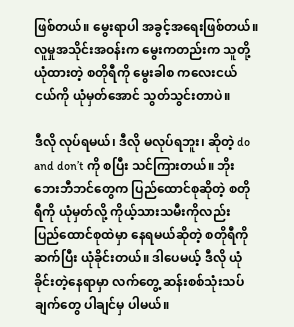ဖြစ်တယ်။ မွေးရာပါ အခွင့်အရေးဖြစ်တယ်။ လူမှုအသိုင်းအဝန်းက မွေးကတည်းက သူတို့ ယုံထားတဲ့ စတိုရီကို မွေးခါစ ကလေးငယ်ငယ်ကို ယုံမှတ်အောင် သွတ်သွင်းတာပဲ။

ဒီလို လုပ်ရမယ်၊ ဒီလို မလုပ်ရဘူး၊ ဆိုတဲ့ do and don’t ကို စပြီး သင်ကြားတယ်။ ဘိုးဘေးဘီဘင်တွေက ပြည်ထောင်စုဆိုတဲ့ စတိုရီကို ယုံမှတ်လို့ ကိုယ့်သားသမီးကိုလည်း ပြည်ထောင်စုထဲမှာ နေရမယ်ဆိုတဲ့ စတိုရီကို ဆက်ပြီး ယုံခိုင်းတယ်။ ဒါပေမယ့် ဒီလို ယုံခိုင်းတဲ့နေရာမှာ လက်တွေ့ ဆန်းစစ်သုံးသပ်ချက်တွေ ပါချင်မှ ပါမယ်။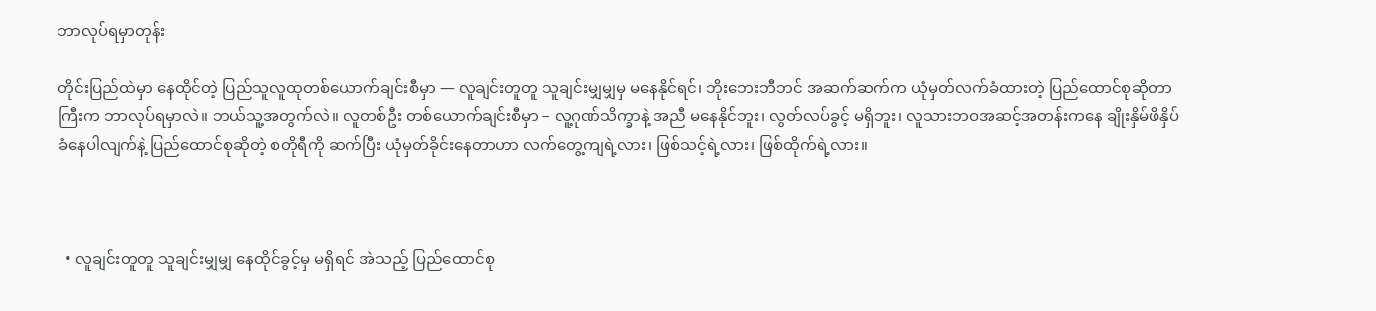ဘာလုပ်ရမှာတုန်း

တိုင်းပြည်ထဲမှာ နေထိုင်တဲ့ ပြည်သူလူထုတစ်ယောက်ချင်းစီမှာ — လူချင်းတူတူ သူချင်းမျှမျှမှ မနေနိုင်ရင်၊ ဘိုးဘေးဘီဘင် အဆက်ဆက်က ယုံမှတ်လက်ခံထားတဲ့ ပြည်ထောင်စုဆိုတာကြီးက ဘာလုပ်ရမှာလဲ။ ဘယ်သူ့အတွက်လဲ။ လူတစ်ဦး တစ်ယောက်ချင်းစီမှာ – လူ့ဂုဏ်သိက္ခာနဲ့ အညီ မနေနိုင်ဘူး၊ လွတ်လပ်ခွင့် မရှိဘူး၊ လူသားဘဝအဆင့်အတန်းကနေ ချိုးနှိမ်ဖိနှိပ်ခံနေပါလျက်နဲ့ ပြည်ထောင်စုဆိုတဲ့ စတိုရီကို ဆက်ပြီး ယုံမှတ်ခိုင်းနေတာဟာ လက်တွေ့ကျရဲ့လား၊ ဖြစ်သင့်ရဲ့လား၊ ဖြစ်ထိုက်ရဲ့လား။



  • လူချင်းတူတူ သူချင်းမျှမျှ နေထိုင်ခွင့်မှ မရှိရင် အဲသည့် ပြည်ထောင်စု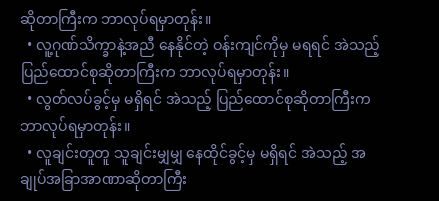ဆိုတာကြီးက ဘာလုပ်ရမှာတုန်း။
  • လူ့ဂုဏ်သိက္ခာနဲ့အညီ နေနိုင်တဲ့ ဝန်းကျင်ကိုမှ မရရင် အဲသည့် ပြည်ထောင်စုဆိုတာကြီးက ဘာလုပ်ရမှာတုန်း။
  • လွတ်လပ်ခွင့်မှ မရှိရင် အဲသည့် ပြည်ထောင်စုဆိုတာကြီးက ဘာလုပ်ရမှာတုန်း။
  • လူချင်းတူတူ သူချင်းမျှမျှ နေထိုင်ခွင့်မှ မရှိရင် အဲသည့် အချုပ်အခြာအာဏာဆိုတာကြီး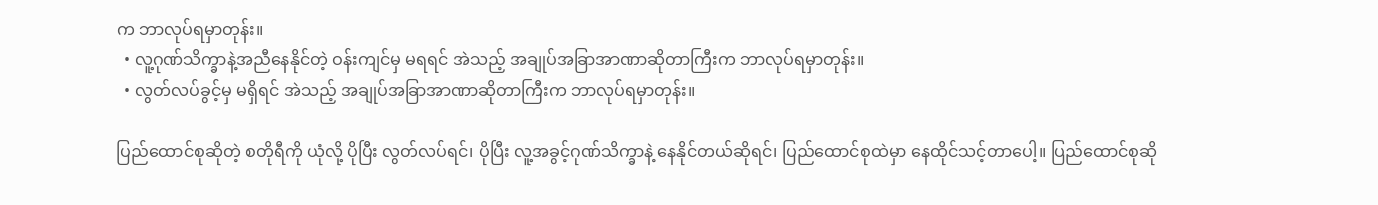က ဘာလုပ်ရမှာတုန်း။
  • လူ့ဂုဏ်သိက္ခာနဲ့အညီနေနိုင်တဲ့ ဝန်းကျင်မှ မရရင် အဲသည့် အချုပ်အခြာအာဏာဆိုတာကြီးက ဘာလုပ်ရမှာတုန်း။
  • လွတ်လပ်ခွင့်မှ မရှိရင် အဲသည့် အချုပ်အခြာအာဏာဆိုတာကြီးက ဘာလုပ်ရမှာတုန်း။

ပြည်ထောင်စုဆိုတဲ့ စတိုရီကို ယုံလို့ ပိုပြီး လွတ်လပ်ရင်၊ ပိုပြီး လူ့အခွင့်ဂုဏ်သိက္ခာနဲ့ နေနိုင်တယ်ဆိုရင်၊ ပြည်ထောင်စုထဲမှာ နေထိုင်သင့်တာပေါ့။ ပြည်ထောင်စုဆို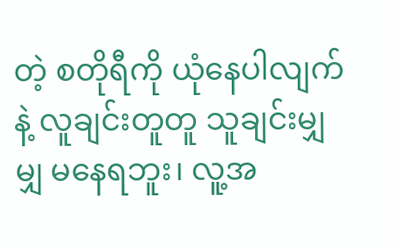တဲ့ စတိုရီကို ယုံနေပါလျက်နဲ့ လူချင်းတူတူ သူချင်းမျှမျှ မနေရဘူး၊ လူ့အ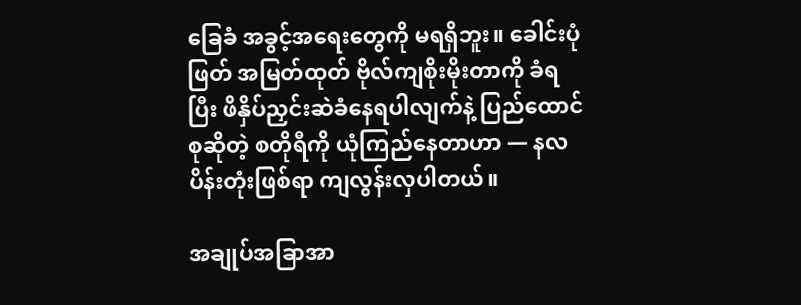ခြေခံ အခွင့်အရေးတွေကို မရရှိဘူး။ ခေါင်းပုံဖြတ် အမြတ်ထုတ် ဗိုလ်ကျစိုးမိုးတာကို ခံရပြီး ဖိနှိပ်ညှင်းဆဲခံနေရပါလျက်နဲ့ ပြည်ထောင်စုဆိုတဲ့ စတိုရီကို ယုံကြည်နေတာဟာ — နလပိန်းတုံးဖြစ်ရာ ကျလွန်းလှပါတယ်။

အချုပ်အခြာအာ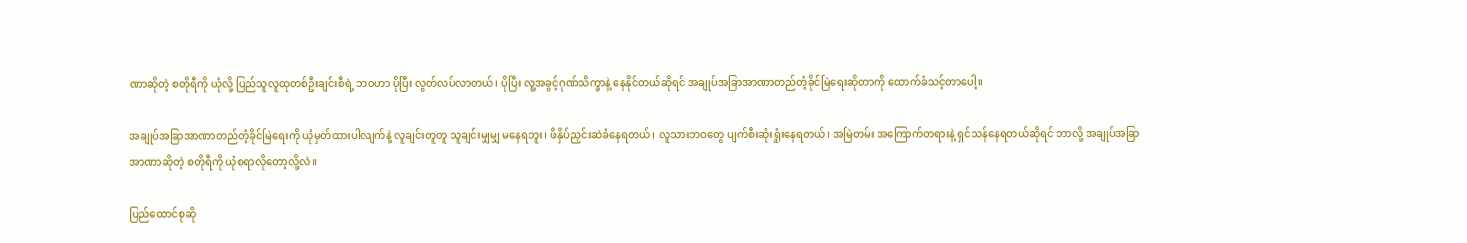ဏာဆိုတဲ့ စတိုရီကို ယုံလို့ ပြည်သူလူထုတစ်ဦးချင်းစီရဲ့ ဘဝဟာ ပိုပြီး လွတ်လပ်လာတယ်၊ ပိုပြီး လူ့အခွင့်ဂုဏ်သိက္ခာနဲ့ နေနိုင်တယ်ဆိုရင် အချုပ်အခြာအာဏာတည်တံ့ခိုင်မြဲရေးဆိုတာကို ထောက်ခံသင့်တာပေါ့။

အချုပ်အခြာအာဏာတည်တံ့ခိုင်မြဲရေးကို ယုံမှတ်ထားပါလျက်နဲ့ လူချင်းတူတူ သူချင်းမျှမျှ မနေရဘူး၊ ဖိနှိပ်ညှင်းဆဲခံနေရတယ်၊ လူသားဘဝတွေ ပျက်စီးဆုံးရှုံးနေရတယ်၊ အမြဲတမ်း အကြောက်တရားနဲ့ ရှင်သန်နေရတယ်ဆိုရင် ဘာလို့ အချုပ်အခြာအာဏာဆိုတဲ့ စတိုရီကို ယုံစရာလိုတော့လို့လဲ။

ပြည်ထောင်စုဆို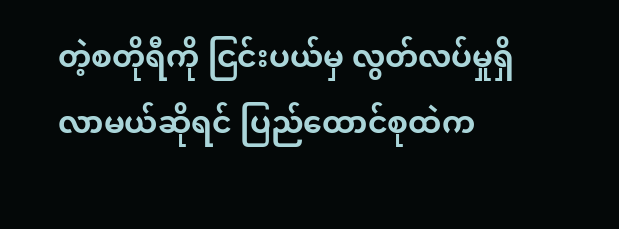တဲ့စတိုရီကို ငြင်းပယ်မှ လွတ်လပ်မှုရှိလာမယ်ဆိုရင် ပြည်ထောင်စုထဲက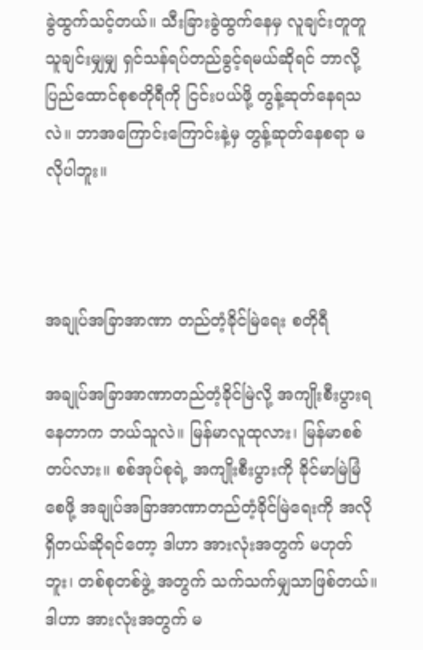ခွဲထွက်သင့်တယ်။ သီးခြားခွဲထွက်နေမှ လူချင်းတူတူသူချင်းမျှမျှ ရှင်သန်ရပ်တည်ခွင့်ရမယ်ဆိုရင် ဘာလို့ ပြည်ထောင်စုစတိုရီကို ငြင်းပယ်ဖို့ တွန့်ဆုတ်နေရသလဲ။ ဘာအကြောင်းကြောင်းနဲ့မှ တွန့်ဆုတ်နေစရာ မလိုပါဘူး။



အချုပ်အခြာအာဏာ တည်တံ့ခိုင်မြဲရေး စတိုရီ

အချုပ်အခြာအာဏာတည်တံ့ခိုင်မြဲလို့ အကျိုးစီးပွားရနေတာက ဘယ်သူလဲ။ မြန်မာလူထုလား၊ မြန်မာစစ်တပ်လား။ စစ်အုပ်စုရဲ့ အကျိုးစီးပွားကို ခိုင်မာမြဲမြံစေဖို့ အချုပ်အခြာအာဏာတည်တံ့ခိုင်မြဲရေးကို အလိုရှိတယ်ဆိုရင်တော့ ဒါဟာ အားလုံးအတွက် မဟုတ်ဘူး၊ တစ်စုတစ်ဖွဲ့ အတွက် သက်သက်မျှသာဖြစ်တယ်။ ဒါဟာ အားလုံးအတွက် မ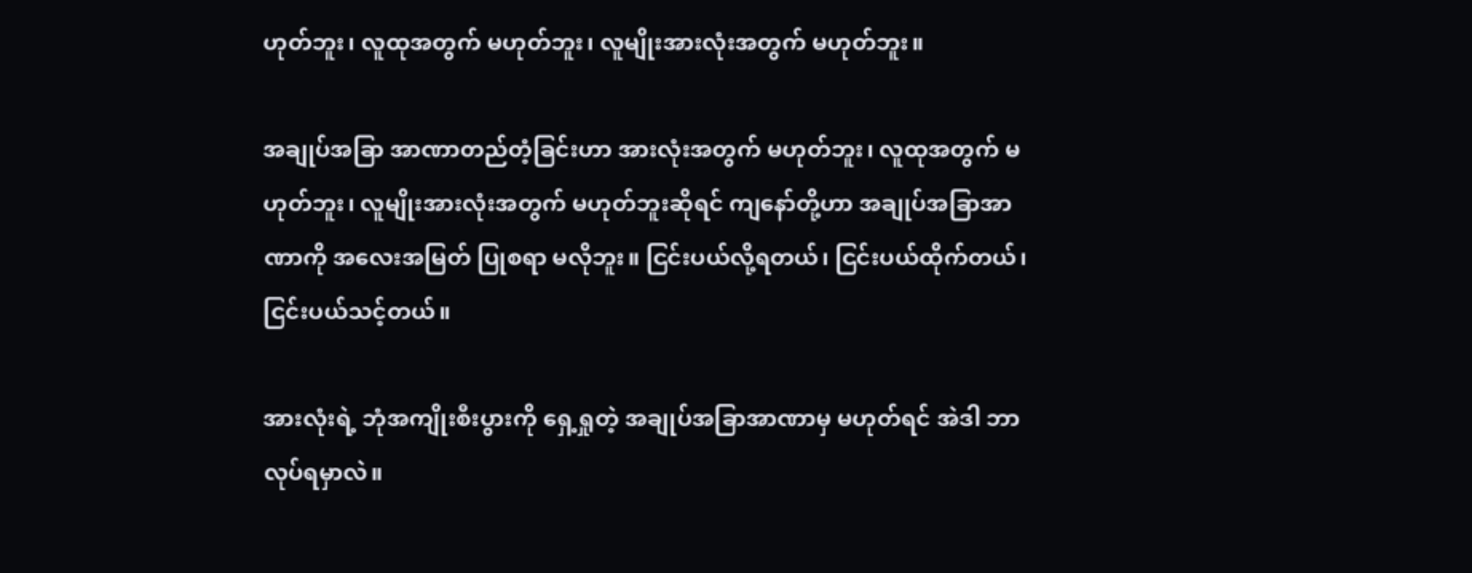ဟုတ်ဘူး၊ လူထုအတွက် မဟုတ်ဘူး၊ လူမျိုးအားလုံးအတွက် မဟုတ်ဘူး။

အချုပ်အခြာ အာဏာတည်တံ့ခြင်းဟာ အားလုံးအတွက် မဟုတ်ဘူး၊ လူထုအတွက် မဟုတ်ဘူး၊ လူမျိုးအားလုံးအတွက် မဟုတ်ဘူးဆိုရင် ကျနော်တို့ဟာ အချုပ်အခြာအာဏာကို အလေးအမြတ် ပြုစရာ မလိုဘူး။ ငြင်းပယ်လို့ရတယ်၊ ငြင်းပယ်ထိုက်တယ်၊ ငြင်းပယ်သင့်တယ်။

အားလုံးရဲ့ ဘုံအကျိုးစီးပွားကို ရှေ့ရှုတဲ့ အချုပ်အခြာအာဏာမှ မဟုတ်ရင် အဲဒါ ဘာလုပ်ရမှာလဲ။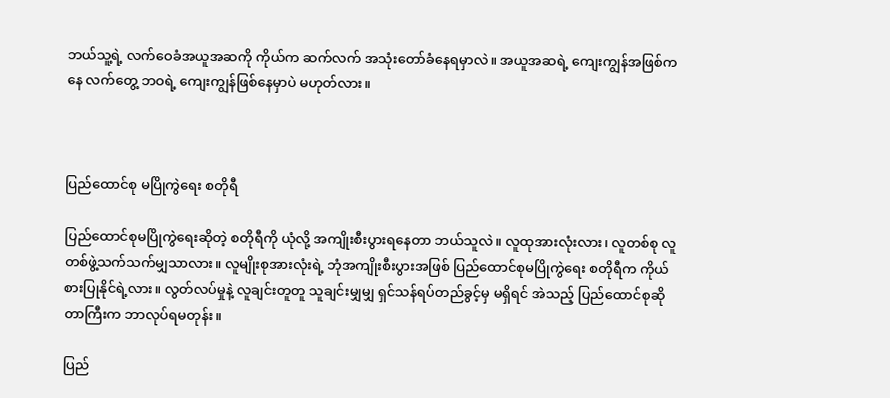ဘယ်သူ့ရဲ့ လက်ဝေခံအယူအဆကို ကိုယ်က ဆက်လက် အသုံးတော်ခံနေရမှာလဲ။ အယူအဆရဲ့ ကျေးကျွန်အဖြစ်ကနေ လက်တွေ့ ဘဝရဲ့ ကျေးကျွန်ဖြစ်နေမှာပဲ မဟုတ်လား။



ပြည်ထောင်စု မပြိုကွဲရေး စတိုရီ

ပြည်ထောင်စုမပြိုကွဲရေးဆိုတဲ့ စတိုရီကို ယုံလို့ အကျိုးစီးပွားရနေတာ ဘယ်သူလဲ။ လူထုအားလုံးလား၊ လူတစ်စု လူတစ်ဖွဲ့သက်သက်မျှသာလား။ လူမျိုးစုအားလုံးရဲ့ ဘုံအကျိုးစီးပွားအဖြစ် ပြည်ထောင်စုမပြိုကွဲရေး စတိုရီက ကိုယ်စားပြုနိုင်ရဲ့လား။ လွတ်လပ်မှုနဲ့ လူချင်းတူတူ သူချင်းမျှမျှ ရှင်သန်ရပ်တည်ခွင့်မှ မရှိရင် အဲသည့် ပြည်ထောင်စုဆိုတာကြီးက ဘာလုပ်ရမတုန်း။

ပြည်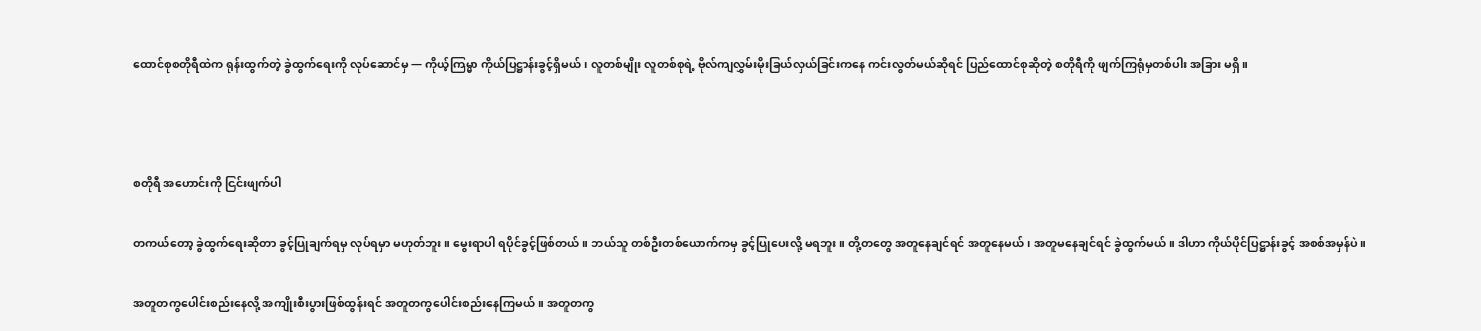ထောင်စုစတိုရီထဲက ရုန်းထွက်တဲ့ ခွဲထွက်ရေးကို လုပ်ဆောင်မှ — ကိုယ့်ကြမ္မာ ကိုယ်ပြဋ္ဌာန်းခွင့်ရှိမယ်၊ လူတစ်မျိုး လူတစ်စုရဲ့ ဗိုလ်ကျလွှမ်းမိုးခြယ်လှယ်ခြင်းကနေ ကင်းလွတ်မယ်ဆိုရင် ပြည်ထောင်စုဆိုတဲ့ စတိုရီကို ဖျက်ကြရုံမှတစ်ပါး အခြား မရှိ။



စတိုရီ အဟောင်းကို ငြင်းဖျက်ပါ

တကယ်တော့ ခွဲထွက်ရေးဆိုတာ ခွင့်ပြုချက်ရမှ လုပ်ရမှာ မဟုတ်ဘူး။ မွေးရာပါ ရပိုင်ခွင့်ဖြစ်တယ်။ ဘယ်သူ တစ်ဦးတစ်ယောက်ကမှ ခွင့်ပြုပေးလို့ မရဘူး။ တို့တတွေ အတူနေချင်ရင် အတူနေမယ်၊ အတူမနေချင်ရင် ခွဲထွက်မယ်။ ဒါဟာ ကိုယ်ပိုင်ပြဋ္ဌာန်းခွင့် အစစ်အမှန်ပဲ။

အတူတကွပေါင်းစည်းနေလို့ အကျိုးစီးပွားဖြစ်ထွန်းရင် အတူတကွပေါင်းစည်းနေကြမယ်။ အတူတကွ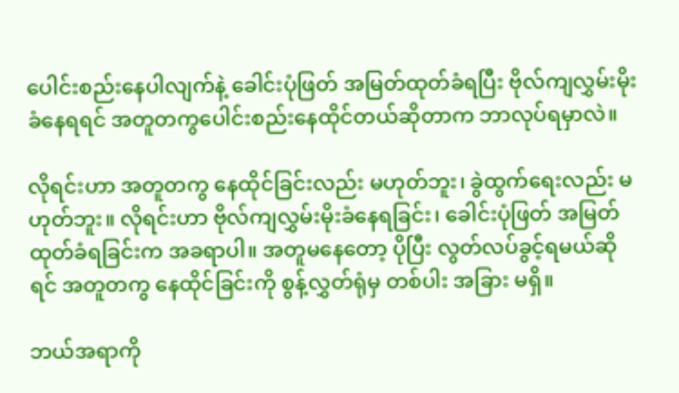ပေါင်းစည်းနေပါလျက်နဲ့ ခေါင်းပုံဖြတ် အမြတ်ထုတ်ခံရပြီး ဗိုလ်ကျလွှမ်းမိုးခံနေရရင် အတူတကွပေါင်းစည်းနေထိုင်တယ်ဆိုတာက ဘာလုပ်ရမှာလဲ။

လိုရင်းဟာ အတူတကွ နေထိုင်ခြင်းလည်း မဟုတ်ဘူး၊ ခွဲထွက်ရေးလည်း မဟုတ်ဘူး။ လိုရင်းဟာ ဗိုလ်ကျလွှမ်းမိုးခံနေရခြင်း၊ ခေါင်းပုံဖြတ် အမြတ်ထုတ်ခံရခြင်းက အခရာပါ။ အတူမနေတော့ ပိုပြီး လွတ်လပ်ခွင့်ရမယ်ဆိုရင် အတူတကွ နေထိုင်ခြင်းကို စွန့်လွှတ်ရုံမှ တစ်ပါး အခြား မရှိ။

ဘယ်အရာကို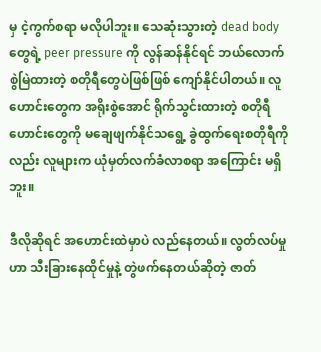မှ ငဲ့ကွက်စရာ မလိုပါဘူး။ သေဆုံးသွားတဲ့ dead body တွေရဲ့ peer pressure ကို လွန်ဆန်နိုင်ရင် ဘယ်လောက်စွဲမြဲထားတဲ့ စတိုရီတွေပဲဖြစ်ဖြစ် ကျော်နိုင်ပါတယ်။ လူဟောင်းတွေက အရိုးစွဲအောင် ရိုက်သွင်းထားတဲ့ စတိုရီဟောင်းတွေကို မချေဖျက်နိုင်သရွေ့ ခွဲထွက်ရေးစတိုရီကိုလည်း လူများက ယုံမှတ်လက်ခံလာစရာ အကြောင်း မရှိဘူး။

ဒီလိုဆိုရင် အဟောင်းထဲမှာပဲ လည်နေတယ်။ လွတ်လပ်မှုဟာ သီးခြားနေထိုင်မှုနဲ့ တွဲဖက်နေတယ်ဆိုတဲ့ ဇာတ်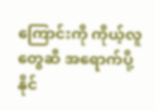ကြောင်းကို ကိုယ့်လူတွေဆီ အရောက်ပို့နိုင်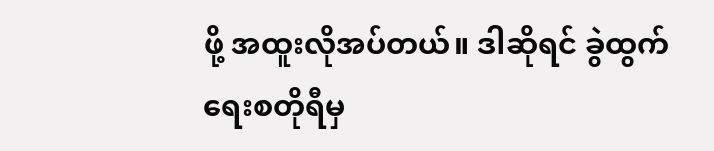ဖို့ အထူးလိုအပ်တယ်။ ဒါဆိုရင် ခွဲထွက်ရေးစတိုရီမှ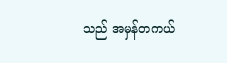သည် အမှန်တကယ်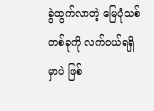ခွဲထွက်လာတဲ့ မြေပုံသစ် တစ်ခုကို လက်ဝယ်ရရှိမှာပဲ ဖြစ်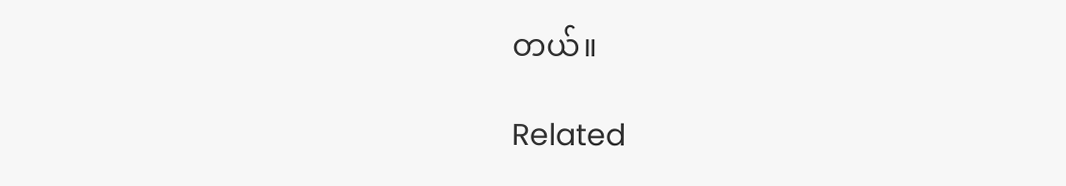တယ်။

Related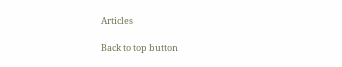Articles

Back to top button